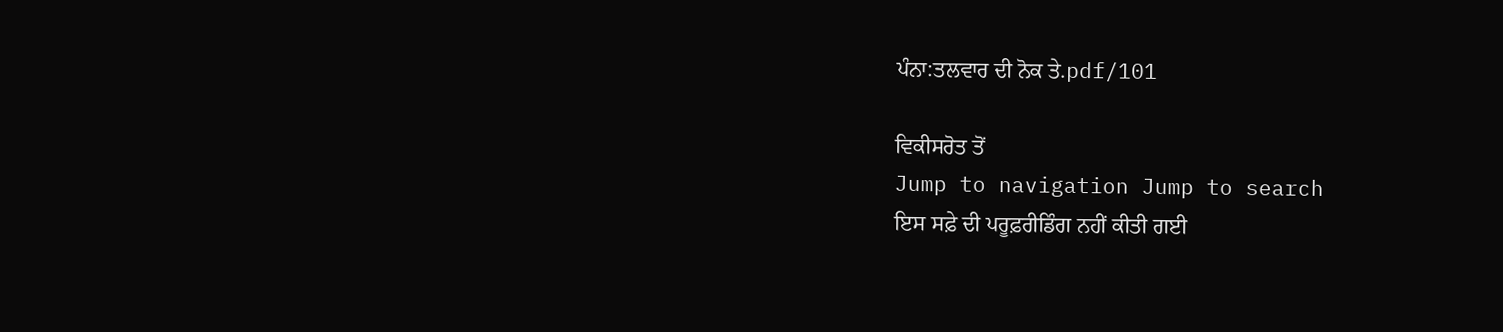ਪੰਨਾ:ਤਲਵਾਰ ਦੀ ਨੋਕ ਤੇ.pdf/101

ਵਿਕੀਸਰੋਤ ਤੋਂ
Jump to navigation Jump to search
ਇਸ ਸਫ਼ੇ ਦੀ ਪਰੂਫ਼ਰੀਡਿੰਗ ਨਹੀਂ ਕੀਤੀ ਗਈ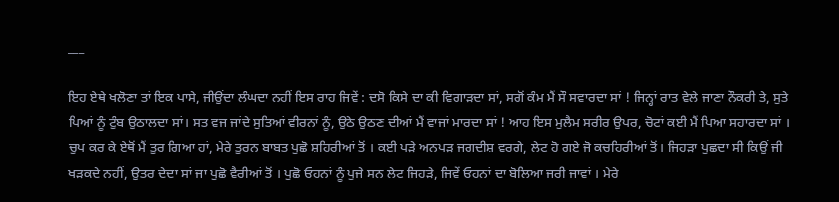___

ਇਹ ਏਥੇ ਖਲੋਣਾ ਤਾਂ ਇਕ ਪਾਸੇ, ਜੀਉਂਦਾ ਲੰਘਦਾ ਨਹੀਂ ਇਸ ਰਾਹ ਜਿਵੇਂ : ਦਸੋ ਕਿਸੇ ਦਾ ਕੀ ਵਿਗਾੜਦਾ ਸਾਂ, ਸਗੋਂ ਕੰਮ ਮੈਂ ਸੌ ਸਵਾਰਦਾ ਸਾਂ ! ਜਿਨ੍ਹਾਂ ਰਾਤ ਵੇਲੇ ਜਾਣਾ ਨੌਕਰੀ ਤੇ, ਸੁਤੇ ਪਿਆਂ ਨੂੰ ਟੁੰਬ ਉਠਾਲਦਾ ਸਾਂ। ਸਤ ਵਜ ਜਾਂਦੇ ਸੁਤਿਆਂ ਵੀਰਨਾਂ ਨੂੰ, ਉਠੇ ਉਠਣ ਦੀਆਂ ਮੈਂ ਵਾਜਾਂ ਮਾਰਦਾ ਸਾਂ ! ਆਹ ਇਸ ਮੁਲੈਮ ਸਰੀਰ ਉਪਰ, ਚੋਟਾਂ ਕਈ ਮੈਂ ਪਿਆ ਸਹਾਰਦਾ ਸਾਂ । ਚੁਪ ਕਰ ਕੇ ਏਥੋਂ ਮੈਂ ਤੁਰ ਗਿਆ ਹਾਂ, ਮੇਰੇ ਤੁਰਨ ਬਾਬਤ ਪੁਛੋ ਸ਼ਹਿਰੀਆਂ ਤੋਂ । ਕਈ ਪੜੇ ਅਨਪੜ ਜਗਦੀਸ਼ ਵਰਗੇ, ਲੇਟ ਹੋ ਗਏ ਜੋ ਕਚਹਿਰੀਆਂ ਤੋਂ। ਜਿਹੜਾ ਪੁਛਦਾ ਸੀ ਕਿਉਂ ਜੀ ਖੜਕਦੇ ਨਹੀਂ, ਉਤਰ ਦੇਦਾ ਸਾਂ ਜਾ ਪੁਛੋ ਵੈਰੀਆਂ ਤੋਂ । ਪੁਛੋ ਓਹਨਾਂ ਨੂੰ ਪੁਜੇ ਸਨ ਲੇਟ ਜਿਹੜੇ, ਜਿਵੇਂ ਓਹਨਾਂ ਦਾ ਬੋਲਿਆ ਜਰੀ ਜਾਵਾਂ । ਮੇਰੇ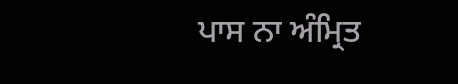ਪਾਸ ਨਾ ਅੰਮ੍ਰਿਤ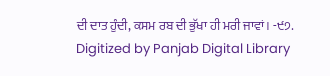ਦੀ ਦਾਤ ਹੁੰਦੀ, ਕਸਮ ਰਬ ਦੀ ਭੁੱਖਾ ਹੀ ਮਰੀ ਜਾਵਾਂ। -੯੭. Digitized by Panjab Digital Library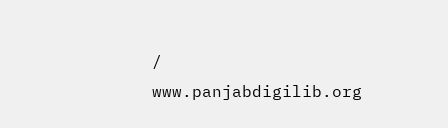/ www.panjabdigilib.org